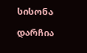სისონა დარჩია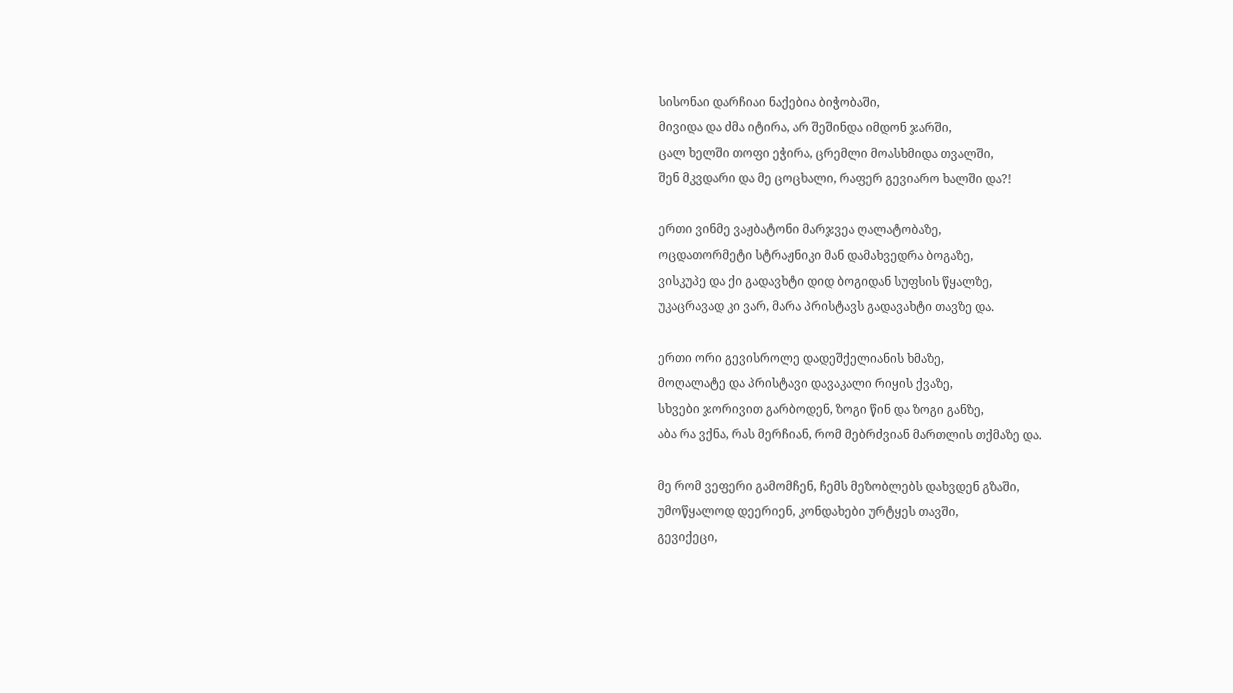სისონაი დარჩიაი ნაქებია ბიჭობაში,
მივიდა და ძმა იტირა, არ შეშინდა იმდონ ჯარში,
ცალ ხელში თოფი ეჭირა, ცრემლი მოასხმიდა თვალში,
შენ მკვდარი და მე ცოცხალი, რაფერ გევიარო ხალში და?!

ერთი ვინმე ვაჟბატონი მარჯვეა ღალატობაზე,
ოცდათორმეტი სტრაჟნიკი მან დამახვედრა ბოგაზე,
ვისკუპე და ქი გადავხტი დიდ ბოგიდან სუფსის წყალზე,
უკაცრავად კი ვარ, მარა პრისტავს გადავახტი თავზე და.

ერთი ორი გევისროლე დადეშქელიანის ხმაზე,
მოღალატე და პრისტავი დავაკალი რიყის ქვაზე,
სხვები ჯორივით გარბოდენ, ზოგი წინ და ზოგი განზე,
აბა რა ვქნა, რას მერჩიან, რომ მებრძვიან მართლის თქმაზე და.

მე რომ ვეფერი გამომჩენ, ჩემს მეზობლებს დახვდენ გზაში,
უმოწყალოდ დეერიენ, კონდახები ურტყეს თავში,
გევიქეცი,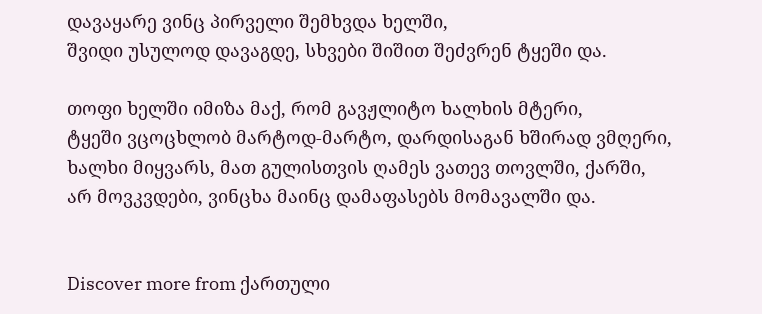დავაყარე ვინც პირველი შემხვდა ხელში,
შვიდი უსულოდ დავაგდე, სხვები შიშით შეძვრენ ტყეში და.

თოფი ხელში იმიზა მაქ, რომ გავჟლიტო ხალხის მტერი,
ტყეში ვცოცხლობ მარტოდ-მარტო, დარდისაგან ხშირად ვმღერი,
ხალხი მიყვარს, მათ გულისთვის ღამეს ვათევ თოვლში, ქარში,
არ მოვკვდები, ვინცხა მაინც დამაფასებს მომავალში და.


Discover more from ქართული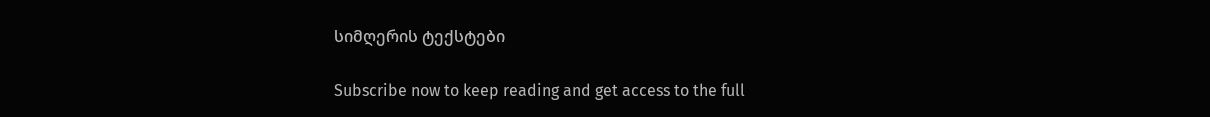სიმღერის ტექსტები

Subscribe now to keep reading and get access to the full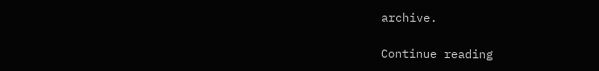archive.

Continue reading